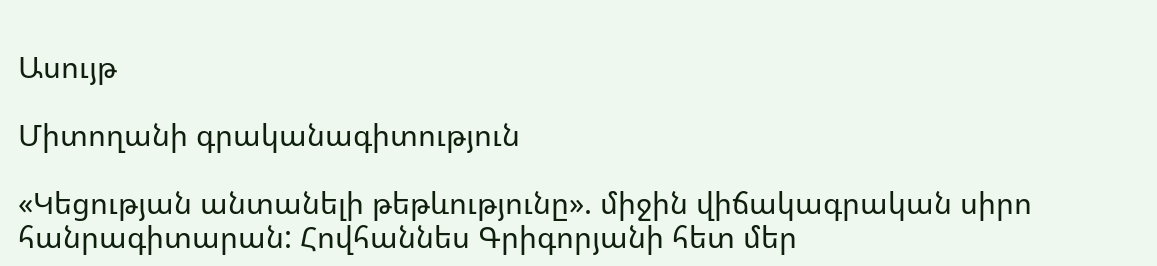Ասույթ

Միտողանի գրականագիտություն

«Կեցության անտանելի թեթևությունը». միջին վիճակագրական սիրո հանրագիտարան: Հովհաննես Գրիգորյանի հետ մեր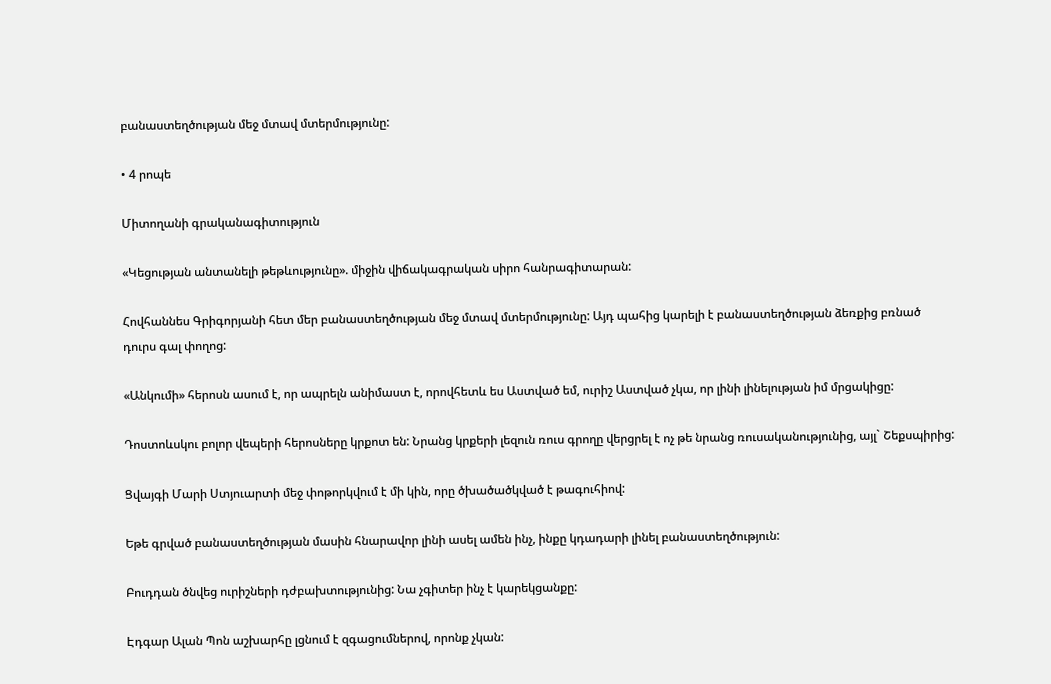բանաստեղծության մեջ մտավ մտերմությունը:

• 4 րոպե

Միտողանի գրականագիտություն

«Կեցության անտանելի թեթևությունը». միջին վիճակագրական սիրո հանրագիտարան:

Հովհաննես Գրիգորյանի հետ մեր բանաստեղծության մեջ մտավ մտերմությունը: Այդ պահից կարելի է բանաստեղծության ձեռքից բռնած դուրս գալ փողոց:

«Անկումի» հերոսն ասում է, որ ապրելն անիմաստ է, որովհետև ես Աստված եմ, ուրիշ Աստված չկա, որ լինի լինելության իմ մրցակիցը:

Դոստոևսկու բոլոր վեպերի հերոսները կրքոտ են: Նրանց կրքերի լեզուն ռուս գրողը վերցրել է ոչ թե նրանց ռուսականությունից, այլ` Շեքսպիրից:

Ցվայգի Մարի Ստյուարտի մեջ փոթորկվում է մի կին, որը ծխածածկված է թագուհիով:

Եթե գրված բանաստեղծության մասին հնարավոր լինի ասել ամեն ինչ, ինքը կդադարի լինել բանաստեղծություն:

Բուդդան ծնվեց ուրիշների դժբախտությունից: Նա չգիտեր ինչ է կարեկցանքը:

Էդգար Ալան Պոն աշխարհը լցնում է զգացումներով, որոնք չկան: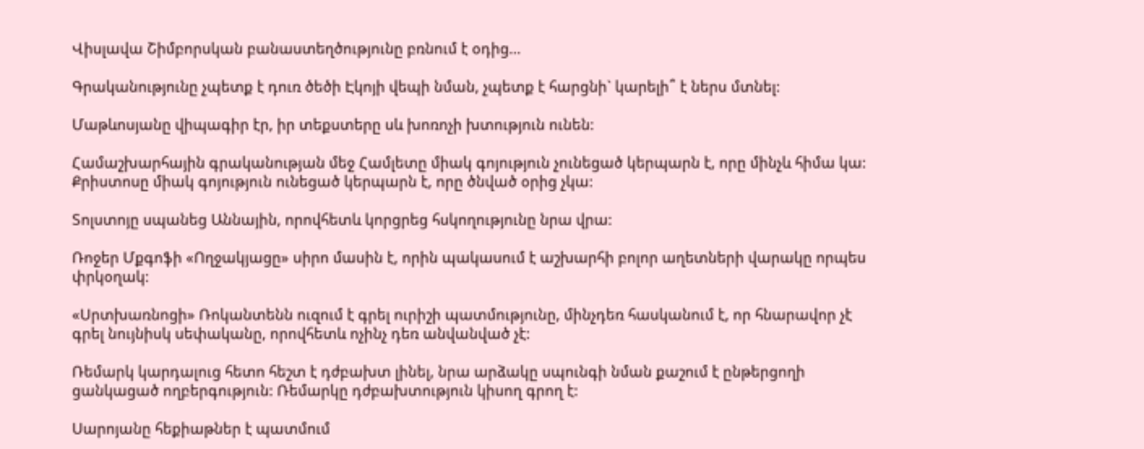Վիսլավա Շիմբորսկան բանաստեղծությունը բռնում է օդից…

Գրականությունը չպետք է դուռ ծեծի Էկոյի վեպի նման, չպետք է հարցնի` կարելի՞ է ներս մտնել:

Մաթևոսյանը վիպագիր էր, իր տեքստերը սև խոռոչի խտություն ունեն:

Համաշխարհային գրականության մեջ Համլետը միակ գոյություն չունեցած կերպարն է, որը մինչև հիմա կա: Քրիստոսը միակ գոյություն ունեցած կերպարն է, որը ծնված օրից չկա:

Տոլստոյը սպանեց Աննային, որովհետև կորցրեց հսկողությունը նրա վրա:

Ռոջեր Մքգոֆի «Ողջակյացը» սիրո մասին է, որին պակասում է աշխարհի բոլոր աղետների վարակը որպես փրկօղակ:

«Սրտխառնոցի» Ռոկանտենն ուզում է գրել ուրիշի պատմությունը, մինչդեռ հասկանում է, որ հնարավոր չէ գրել նույնիսկ սեփականը, որովհետև ոչինչ դեռ անվանված չէ:

Ռեմարկ կարդալուց հետո հեշտ է դժբախտ լինել, նրա արձակը սպունգի նման քաշում է ընթերցողի ցանկացած ողբերգություն: Ռեմարկը դժբախտություն կիսող գրող է:

Սարոյանը հեքիաթներ է պատմում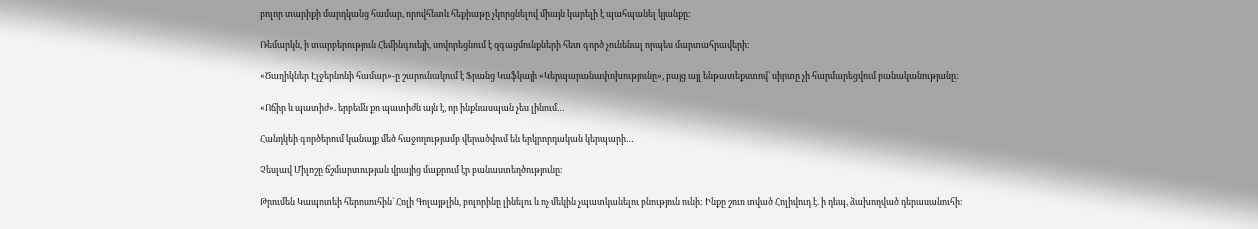բոլոր տարիքի մարդկանց համար, որովհետև հեքիաթը չկորցնելով միայն կարելի է պահպանել կյանքը:

Ռեմարկն, ի տարբերություն Հեմինգուեյի, սովորեցնում է զգացմունքների հետ գործ չունենալ որպես մարտահրավերի:

«Ծաղիկներ Էլջերնոնի համար»-ը շարունակում է Ֆրանց Կաֆկայի «Կերպարանափոխությունը», բայց այլ ենթատեքստով` սիրտը չի հարմարեցվում բանականությանը:

«Ոճիր և պատիժ». երբեմն քո պատիժն այն է, որ ինքնասպան չես լինում…

Հանդկեի գործերում կանայք մեծ հաջողությամբ վերածվում են երկրորդական կերպարի…

Չեսլավ Միլոշը ճշմարտության վրայից մաքրում էր բանաստեղծությունը:

Թրումեն Կապոտեի հերոսուհին` Հոլի Գոլայթլին, բոլորինը լինելու և ոչ մեկին չպատկանելու բնություն ունի: Ինքը շուռ տված Հոլիվուդ է. ի դեպ, ձախողված դերասանուհի: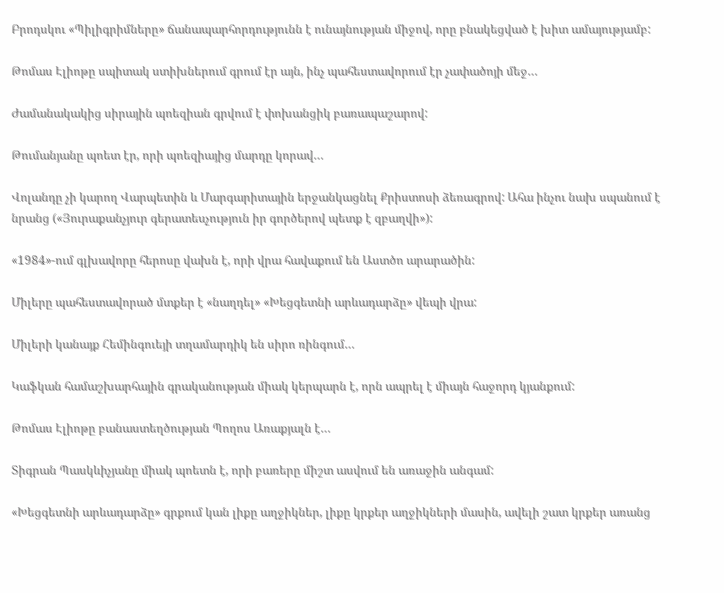Բրոդսկու «Պիլիգրիմները» ճանապարհորդությունն է ունայնության միջով, որը բնակեցված է խիտ ամայությամբ:

Թոմաս Էլիոթը սպիտակ ստիխներում գրում էր այն, ինչ պահեստավորում էր չափածոյի մեջ…

Ժամանակակից սիրային պոեզիան գրվում է փոխանցիկ բառապաշարով:

Թումանյանը պոետ էր, որի պոեզիայից մարդը կորավ…

Վոլանդը չի կարող Վարպետին և Մարգարիտային երջանկացնել Քրիստոսի ձեռագրով: Ահա ինչու նախ սպանում է նրանց («Յուրաքանչյուր գերատեսչություն իր գործերով պետք է զբաղվի»):

«1984»-ում գլխավորը հերոսը վախն է, որի վրա հավաքում են Աստծո արարածին:

Միլերը պահեստավորած մտքեր է «նաղդել» «Խեցգետնի արևադարձը» վեպի վրա:

Միլերի կանայք Հեմինգուեյի տղամարդիկ են սիրո ռինգում…

Կաֆկան համաշխարհային գրականության միակ կերպարն է, որն ապրել է միայն հաջորդ կյանքում:

Թոմաս Էլիոթը բանաստեղծության Պողոս Առաքյալն է…

Տիգրան Պասկևիչյանը միակ պոետն է, որի բառերը միշտ ասվում են առաջին անգամ:

«Խեցգետնի արևադարձը» գրքում կան լիքը աղջիկներ, լիքը կրքեր աղջիկների մասին, ավելի շատ կրքեր առանց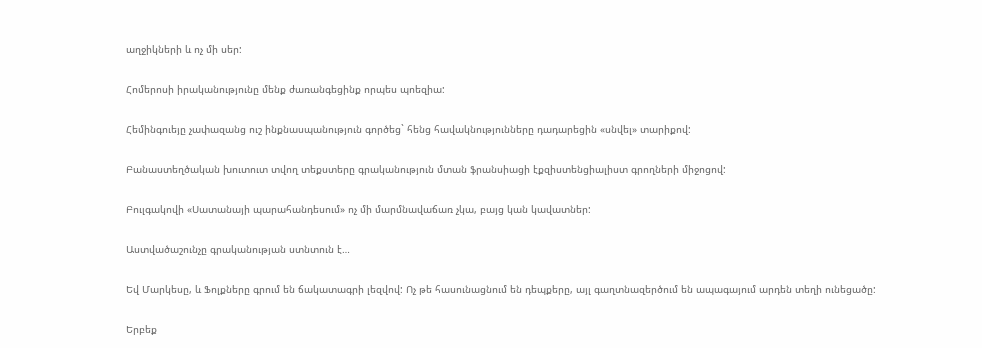աղջիկների և ոչ մի սեր:

Հոմերոսի իրականությունը մենք ժառանգեցինք որպես պոեզիա:

Հեմինգուեյը չափազանց ուշ ինքնասպանություն գործեց` հենց հավակնությունները դադարեցին «սնվել» տարիքով:

Բանաստեղծական խուտուտ տվող տեքստերը գրականություն մտան ֆրանսիացի էքզիստենցիալիստ գրողների միջոցով:

Բուլգակովի «Սատանայի պարահանդեսում» ոչ մի մարմնավաճառ չկա, բայց կան կավատներ:

Աստվածաշունչը գրականության ստնտուն է…

Եվ Մարկեսը, և Ֆոլքները գրում են ճակատագրի լեզվով: Ոչ թե հասունացնում են դեպքերը, այլ գաղտնազերծում են ապագայում արդեն տեղի ունեցածը:

Երբեք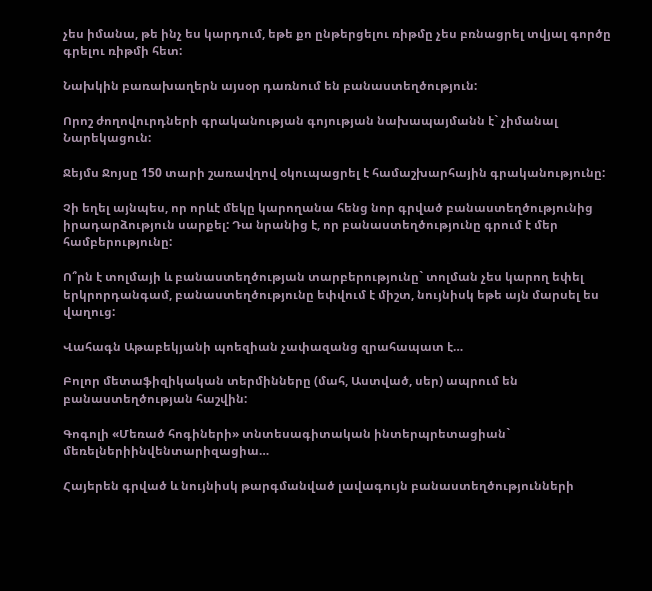չես իմանա, թե ինչ ես կարդում, եթե քո ընթերցելու ռիթմը չես բռնացրել տվյալ գործը գրելու ռիթմի հետ:

Նախկին բառախաղերն այսօր դառնում են բանաստեղծություն:

Որոշ ժողովուրդների գրականության գոյության նախապայմանն է` չիմանալ Նարեկացուն:

Ջեյմս Ջոյսը 150 տարի շառավղով օկուպացրել է համաշխարհային գրականությունը:

Չի եղել այնպես, որ որևէ մեկը կարողանա հենց նոր գրված բանաստեղծությունից իրադարձություն սարքել: Դա նրանից է, որ բանաստեղծությունը գրում է մեր համբերությունը:

Ո՞րն է տոլմայի և բանաստեղծության տարբերությունը` տոլման չես կարող եփել երկրորդանգամ, բանաստեղծությունը եփվում է միշտ, նույնիսկ եթե այն մարսել ես վաղուց:

Վահագն Աթաբեկյանի պոեզիան չափազանց զրահապատ է…

Բոլոր մետաֆիզիկական տերմինները (մահ, Աստված, սեր) ապրում են բանաստեղծության հաշվին:

Գոգոլի «Մեռած հոգիների» տնտեսագիտական ինտերպրետացիան` մեռելներիինվենտարիզացիա…

Հայերեն գրված և նույնիսկ թարգմանված լավագույն բանաստեղծությունների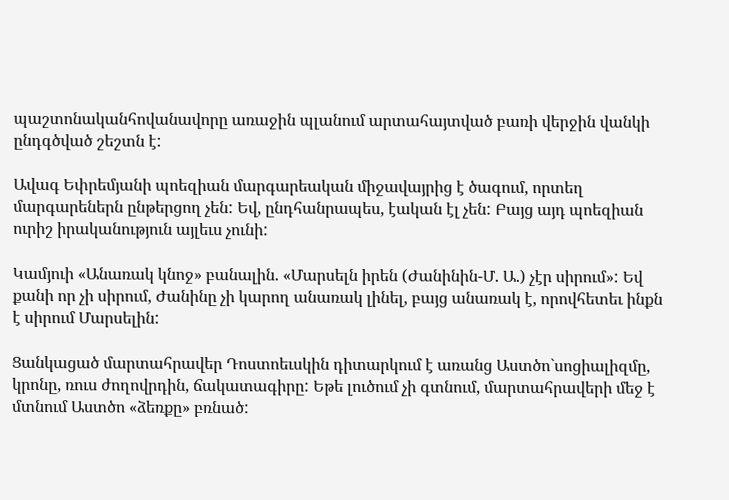պաշտոնականհովանավորը առաջին պլանում արտահայտված բառի վերջին վանկի ընդգծված շեշտն է:

Ավագ Եփրեմյանի պոեզիան մարգարեական միջավայրից է ծագում, որտեղ մարգարեներն ընթերցող չեն: Եվ, ընդհանրապես, էական էլ չեն: Բայց այդ պոեզիան ուրիշ իրականություն այլեւս չունի:

Կամյուի «Անառակ կնոջ» բանալին. «Մարսելն իրեն (Ժանինին-Մ. Ա.) չէր սիրում»: Եվ քանի որ չի սիրում, Ժանինը չի կարող անառակ լինել, բայց անառակ է, որովհետեւ ինքն է սիրում Մարսելին:

Ցանկացած մարտահրավեր Դոստոեւսկին դիտարկում է առանց Աստծո`սոցիալիզմը, կրոնը, ռուս ժողովրդին, ճակատագիրը: Եթե լուծում չի գտնում, մարտահրավերի մեջ է մտնում Աստծո «ձեռքը» բռնած: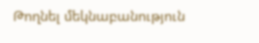Թողնել մեկնաբանություն